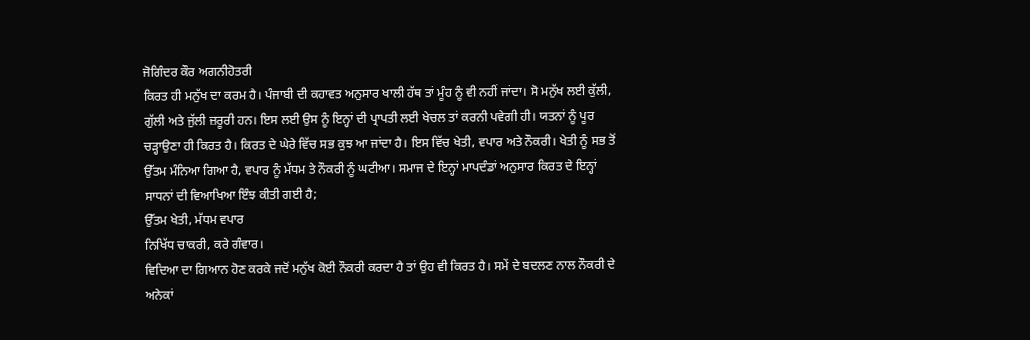ਜੋਗਿੰਦਰ ਕੌਰ ਅਗਨੀਹੋਤਰੀ
ਕਿਰਤ ਹੀ ਮਨੁੱਖ ਦਾ ਕਰਮ ਹੈ। ਪੰਜਾਬੀ ਦੀ ਕਹਾਵਤ ਅਨੁਸਾਰ ਖਾਲੀ ਹੱਥ ਤਾਂ ਮੂੰਹ ਨੂੰ ਵੀ ਨਹੀਂ ਜਾਂਦਾ। ਸੋ ਮਨੁੱਖ ਲਈ ਕੁੱਲੀ, ਗੁੱਲੀ ਅਤੇ ਜੁੱਲੀ ਜ਼ਰੂਰੀ ਹਨ। ਇਸ ਲਈ ਉਸ ਨੂੰ ਇਨ੍ਹਾਂ ਦੀ ਪ੍ਰਾਪਤੀ ਲਈ ਖੇਚਲ ਤਾਂ ਕਰਨੀ ਪਵੇਗੀ ਹੀ। ਯਤਨਾਂ ਨੂੰ ਪੂਰ ਚੜ੍ਹਾਉਣਾ ਹੀ ਕਿਰਤ ਹੈ। ਕਿਰਤ ਦੇ ਘੇਰੇ ਵਿੱਚ ਸਭ ਕੁਝ ਆ ਜਾਂਦਾ ਹੈ। ਇਸ ਵਿੱਚ ਖੇਤੀ, ਵਪਾਰ ਅਤੇ ਨੌਕਰੀ। ਖੇਤੀ ਨੂੰ ਸਭ ਤੋਂ ਉੱਤਮ ਮੰਨਿਆ ਗਿਆ ਹੈ, ਵਪਾਰ ਨੂੰ ਮੱਧਮ ਤੇ ਨੌਕਰੀ ਨੂੰ ਘਟੀਆ। ਸਮਾਜ ਦੇ ਇਨ੍ਹਾਂ ਮਾਪਦੰਡਾਂ ਅਨੁਸਾਰ ਕਿਰਤ ਦੇ ਇਨ੍ਹਾਂ ਸਾਧਨਾਂ ਦੀ ਵਿਆਖਿਆ ਇੰਝ ਕੀਤੀ ਗਈ ਹੈ;
ਉੱਤਮ ਖੇਤੀ, ਮੱਧਮ ਵਪਾਰ
ਨਿਖਿੱਧ ਚਾਕਰੀ, ਕਰੇ ਗੰਵਾਰ।
ਵਿਦਿਆ ਦਾ ਗਿਆਨ ਹੋਣ ਕਰਕੇ ਜਦੋਂ ਮਨੁੱਖ ਕੋਈ ਨੌਕਰੀ ਕਰਦਾ ਹੈ ਤਾਂ ਉਹ ਵੀ ਕਿਰਤ ਹੈ। ਸਮੇਂ ਦੇ ਬਦਲਣ ਨਾਲ ਨੌਕਰੀ ਦੇ ਅਨੇਕਾਂ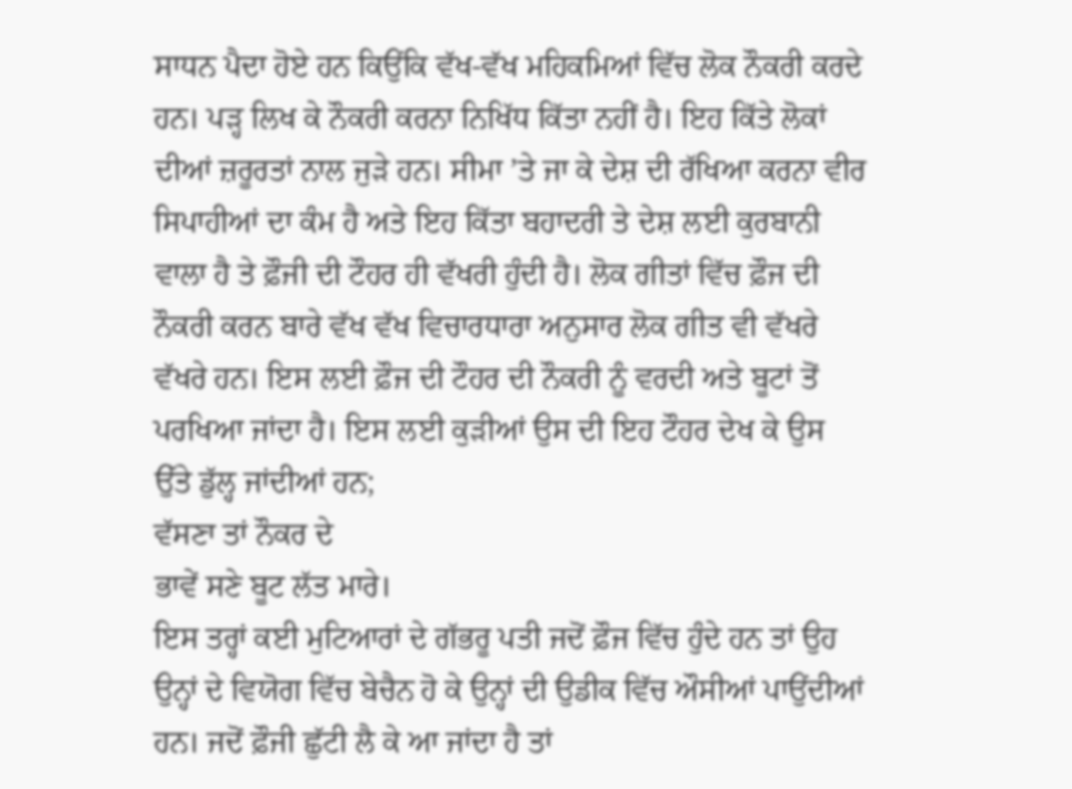ਸਾਧਨ ਪੈਦਾ ਹੋਏ ਹਨ ਕਿਉਂਕਿ ਵੱਖ-ਵੱਖ ਮਹਿਕਮਿਆਂ ਵਿੱਚ ਲੋਕ ਨੌਕਰੀ ਕਰਦੇ ਹਨ। ਪੜ੍ਹ ਲਿਖ ਕੇ ਨੌਕਰੀ ਕਰਨਾ ਨਿਖਿੱਧ ਕਿੱਤਾ ਨਹੀਂ ਹੈ। ਇਹ ਕਿੱਤੇ ਲੋਕਾਂ ਦੀਆਂ ਜ਼ਰੂਰਤਾਂ ਨਾਲ ਜੁੜੇ ਹਨ। ਸੀਮਾ ’ਤੇ ਜਾ ਕੇ ਦੇਸ਼ ਦੀ ਰੱਖਿਆ ਕਰਨਾ ਵੀਰ ਸਿਪਾਹੀਆਂ ਦਾ ਕੰਮ ਹੈ ਅਤੇ ਇਹ ਕਿੱਤਾ ਬਹਾਦਰੀ ਤੇ ਦੇਸ਼ ਲਈ ਕੁਰਬਾਨੀ ਵਾਲਾ ਹੈ ਤੇ ਫ਼ੌਜੀ ਦੀ ਟੌਹਰ ਹੀ ਵੱਖਰੀ ਹੁੰਦੀ ਹੈ। ਲੋਕ ਗੀਤਾਂ ਵਿੱਚ ਫ਼ੌਜ ਦੀ ਨੌਕਰੀ ਕਰਨ ਬਾਰੇ ਵੱਖ ਵੱਖ ਵਿਚਾਰਧਾਰਾ ਅਨੁਸਾਰ ਲੋਕ ਗੀਤ ਵੀ ਵੱਖਰੇ ਵੱਖਰੇ ਹਨ। ਇਸ ਲਈ ਫ਼ੌਜ ਦੀ ਟੌਹਰ ਦੀ ਨੌਕਰੀ ਨੂੰ ਵਰਦੀ ਅਤੇ ਬੂਟਾਂ ਤੋਂ ਪਰਖਿਆ ਜਾਂਦਾ ਹੈ। ਇਸ ਲਈ ਕੁੜੀਆਂ ਉਸ ਦੀ ਇਹ ਟੌਹਰ ਦੇਖ ਕੇ ਉਸ ਉੱਤੇ ਡੁੱਲ੍ਹ ਜਾਂਦੀਆਂ ਹਨ;
ਵੱਸਣਾ ਤਾਂ ਨੌਕਰ ਦੇ
ਭਾਵੇਂ ਸਣੇ ਬੂਟ ਲੱਤ ਮਾਰੇ।
ਇਸ ਤਰ੍ਹਾਂ ਕਈ ਮੁਟਿਆਰਾਂ ਦੇ ਗੱਭਰੂ ਪਤੀ ਜਦੋਂ ਫ਼ੌਜ ਵਿੱਚ ਹੁੰਦੇ ਹਨ ਤਾਂ ਉਹ ਉਨ੍ਹਾਂ ਦੇ ਵਿਯੋਗ ਵਿੱਚ ਬੇਚੈਨ ਹੋ ਕੇ ਉਨ੍ਹਾਂ ਦੀ ਉਡੀਕ ਵਿੱਚ ਔਸੀਆਂ ਪਾਉਂਦੀਆਂ ਹਨ। ਜਦੋਂ ਫ਼ੌਜੀ ਛੁੱਟੀ ਲੈ ਕੇ ਆ ਜਾਂਦਾ ਹੈ ਤਾਂ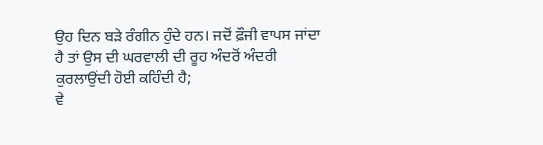ਉਹ ਦਿਨ ਬੜੇ ਰੰਗੀਨ ਹੁੰਦੇ ਹਨ। ਜਦੋਂ ਫ਼ੌਜੀ ਵਾਪਸ ਜਾਂਦਾ ਹੈ ਤਾਂ ਉਸ ਦੀ ਘਰਵਾਲੀ ਦੀ ਰੂਹ ਅੰਦਰੋਂ ਅੰਦਰੀ ਕੁਰਲਾਉਂਦੀ ਹੋਈ ਕਹਿੰਦੀ ਹੈ;
ਵੇ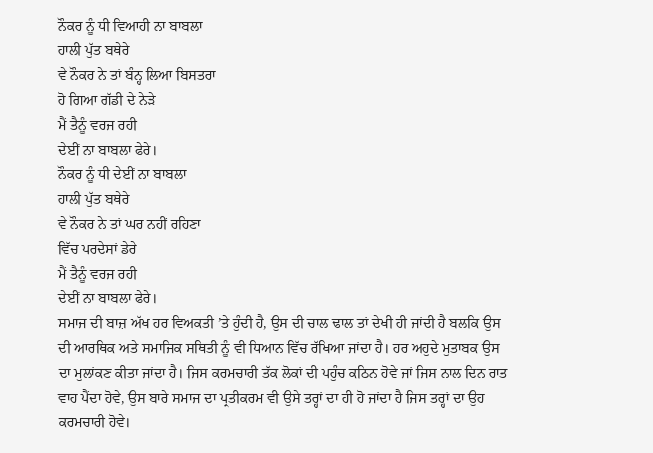ਨੌਕਰ ਨੂੰ ਧੀ ਵਿਆਹੀ ਨਾ ਬਾਬਲਾ
ਹਾਲੀ ਪੁੱਤ ਬਥੇਰੇ
ਵੇ ਨੌਕਰ ਨੇ ਤਾਂ ਬੰਨ੍ਹ ਲਿਆ ਬਿਸਤਰਾ
ਹੋ ਗਿਆ ਗੱਡੀ ਦੇ ਨੇੜੇ
ਮੈਂ ਤੈਨੂੰ ਵਰਜ ਰਹੀ
ਦੇਈਂ ਨਾ ਬਾਬਲਾ ਫੇਰੇ।
ਨੌਕਰ ਨੂੰ ਧੀ ਦੇਈਂ ਨਾ ਬਾਬਲਾ
ਹਾਲੀ ਪੁੱਤ ਬਥੇਰੇ
ਵੇ ਨੌਕਰ ਨੇ ਤਾਂ ਘਰ ਨਹੀਂ ਰਹਿਣਾ
ਵਿੱਚ ਪਰਦੇਸਾਂ ਡੇਰੇ
ਮੈਂ ਤੈਨੂੰ ਵਰਜ ਰਹੀ
ਦੇਈਂ ਨਾ ਬਾਬਲਾ ਫੇਰੇ।
ਸਮਾਜ ਦੀ ਬਾਜ਼ ਅੱਖ ਹਰ ਵਿਅਕਤੀ ’ਤੇ ਹੁੰਦੀ ਹੈ, ਉਸ ਦੀ ਚਾਲ ਢਾਲ ਤਾਂ ਦੇਖੀ ਹੀ ਜਾਂਦੀ ਹੈ ਬਲਕਿ ਉਸ ਦੀ ਆਰਥਿਕ ਅਤੇ ਸਮਾਜਿਕ ਸਥਿਤੀ ਨੂੰ ਵੀ ਧਿਆਨ ਵਿੱਚ ਰੱਖਿਆ ਜਾਂਦਾ ਹੈ। ਹਰ ਅਹੁਦੇ ਮੁਤਾਬਕ ਉਸ ਦਾ ਮੁਲਾਂਕਣ ਕੀਤਾ ਜਾਂਦਾ ਹੈ। ਜਿਸ ਕਰਮਚਾਰੀ ਤੱਕ ਲੋਕਾਂ ਦੀ ਪਹੁੰਚ ਕਠਿਨ ਹੋਵੇ ਜਾਂ ਜਿਸ ਨਾਲ ਦਿਨ ਰਾਤ ਵਾਹ ਪੈਂਦਾ ਹੋਵੇ, ਉਸ ਬਾਰੇ ਸਮਾਜ ਦਾ ਪ੍ਰਤੀਕਰਮ ਵੀ ਉਸੇ ਤਰ੍ਹਾਂ ਦਾ ਹੀ ਹੋ ਜਾਂਦਾ ਹੈ ਜਿਸ ਤਰ੍ਹਾਂ ਦਾ ਉਹ ਕਰਮਚਾਰੀ ਹੋਵੇ।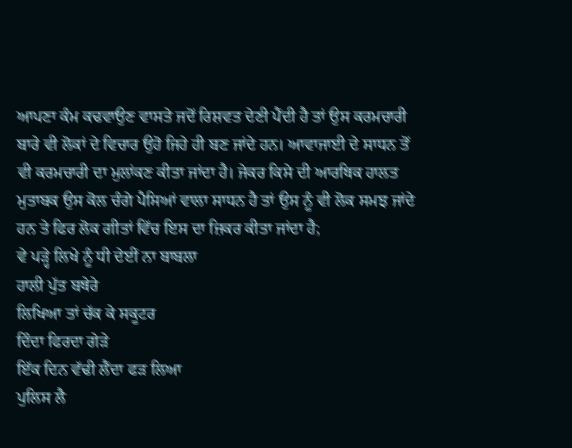ਆਪਣਾ ਕੰਮ ਕਢਵਾਉਣ ਵਾਸਤੇ ਜਦੋਂ ਰਿਸ਼ਵਤ ਦੇਣੀ ਪੈਂਦੀ ਹੈ ਤਾਂ ਉਸ ਕਰਮਚਾਰੀ ਬਾਰੇ ਵੀ ਲੋਕਾਂ ਦੇ ਵਿਚਾਰ ਉਹੋ ਜਿਹੇ ਹੀ ਬਣ ਜਾਂਦੇ ਹਨ। ਆਵਾਜਾਈ ਦੇ ਸਾਧਨ ਤੋਂ ਵੀ ਕਰਮਚਾਰੀ ਦਾ ਮੁਲਾਂਕਣ ਕੀਤਾ ਜਾਂਦਾ ਹੈ। ਜੇਕਰ ਕਿਸੇ ਦੀ ਆਰਥਿਕ ਹਾਲਤ ਮੁਤਾਬਕ ਉਸ ਕੋਲ ਚੰਗੇ ਪੈਸਿਆਂ ਵਾਲਾ ਸਾਧਨ ਹੈ ਤਾਂ ਉਸ ਨੂੰ ਵੀ ਲੋਕ ਸਮਝ ਜਾਂਦੇ ਹਨ ਤੇ ਫਿਰ ਲੋਕ ਗੀਤਾਂ ਵਿੱਚ ਇਸ ਦਾ ਜ਼ਿਕਰ ਕੀਤਾ ਜਾਂਦਾ ਹੈ;
ਵੇ ਪੜ੍ਹੇ ਲਿਖੇ ਨੂੰ ਧੀ ਦੇਈਂ ਨਾ ਬਾਬਲਾ
ਹਾਲੀ ਪੁੱਤ ਬਥੇਰੇ
ਲਿਖਿਆ ਤਾਂ ਚੱਕ ਕੇ ਸਕੂਟਰ
ਦਿੰਦਾ ਫਿਰਦਾ ਗੇੜੇ
ਇੱਕ ਦਿਨ ਵੱਢੀ ਲੈਂਦਾ ਫੜ ਲਿਆ
ਪੁਲਿਸ ਲੈ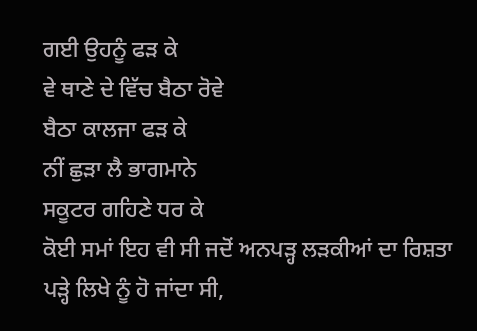ਗਈ ਉਹਨੂੰ ਫੜ ਕੇ
ਵੇ ਥਾਣੇ ਦੇ ਵਿੱਚ ਬੈਠਾ ਰੋਵੇ
ਬੈਠਾ ਕਾਲਜਾ ਫੜ ਕੇ
ਨੀਂ ਛੁੜਾ ਲੈ ਭਾਗਮਾਨੇ
ਸਕੂਟਰ ਗਹਿਣੇ ਧਰ ਕੇ
ਕੋਈ ਸਮਾਂ ਇਹ ਵੀ ਸੀ ਜਦੋਂ ਅਨਪੜ੍ਹ ਲੜਕੀਆਂ ਦਾ ਰਿਸ਼ਤਾ ਪੜ੍ਹੇ ਲਿਖੇ ਨੂੰ ਹੋ ਜਾਂਦਾ ਸੀ,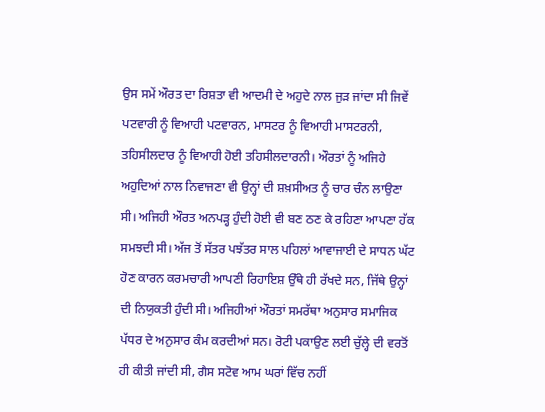ਉਸ ਸਮੇਂ ਔਰਤ ਦਾ ਰਿਸ਼ਤਾ ਵੀ ਆਦਮੀ ਦੇ ਅਹੁਦੇ ਨਾਲ ਜੁੜ ਜਾਂਦਾ ਸੀ ਜਿਵੇਂ ਪਟਵਾਰੀ ਨੂੰ ਵਿਆਹੀ ਪਟਵਾਰਨ, ਮਾਸਟਰ ਨੂੰ ਵਿਆਹੀ ਮਾਸਟਰਨੀ, ਤਹਿਸੀਲਦਾਰ ਨੂੰ ਵਿਆਹੀ ਹੋਈ ਤਹਿਸੀਲਦਾਰਨੀ। ਔਰਤਾਂ ਨੂੰ ਅਜਿਹੇ ਅਹੁਦਿਆਂ ਨਾਲ ਨਿਵਾਜਣਾ ਵੀ ਉਨ੍ਹਾਂ ਦੀ ਸ਼ਖ਼ਸੀਅਤ ਨੂੰ ਚਾਰ ਚੰਨ ਲਾਉਣਾ ਸੀ। ਅਜਿਹੀ ਔਰਤ ਅਨਪੜ੍ਹ ਹੁੰਦੀ ਹੋਈ ਵੀ ਬਣ ਠਣ ਕੇ ਰਹਿਣਾ ਆਪਣਾ ਹੱਕ ਸਮਝਦੀ ਸੀ। ਅੱਜ ਤੋਂ ਸੱਤਰ ਪਝੱਤਰ ਸਾਲ ਪਹਿਲਾਂ ਆਵਾਜਾਈ ਦੇ ਸਾਧਨ ਘੱਟ ਹੋਣ ਕਾਰਨ ਕਰਮਚਾਰੀ ਆਪਣੀ ਰਿਹਾਇਸ਼ ਉੱਥੇ ਹੀ ਰੱਖਦੇ ਸਨ, ਜਿੱਥੇ ਉਨ੍ਹਾਂ ਦੀ ਨਿਯੁਕਤੀ ਹੁੰਦੀ ਸੀ। ਅਜਿਹੀਆਂ ਔਰਤਾਂ ਸਮਰੱਥਾ ਅਨੁਸਾਰ ਸਮਾਜਿਕ ਪੱਧਰ ਦੇ ਅਨੁਸਾਰ ਕੰਮ ਕਰਦੀਆਂ ਸਨ। ਰੋਟੀ ਪਕਾਉਣ ਲਈ ਚੁੱਲ੍ਹੇ ਦੀ ਵਰਤੋਂ ਹੀ ਕੀਤੀ ਜਾਂਦੀ ਸੀ, ਗੈਸ ਸਟੋਵ ਆਮ ਘਰਾਂ ਵਿੱਚ ਨਹੀਂ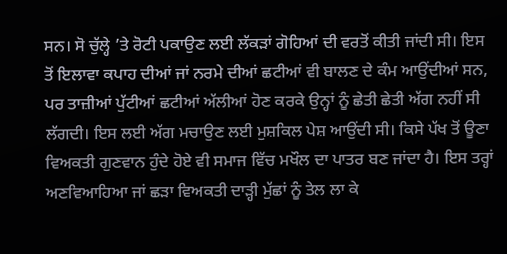ਸਨ। ਸੋ ਚੁੱਲ੍ਹੇ ’ਤੇ ਰੋਟੀ ਪਕਾਉਣ ਲਈ ਲੱਕੜਾਂ ਗੋਹਿਆਂ ਦੀ ਵਰਤੋਂ ਕੀਤੀ ਜਾਂਦੀ ਸੀ। ਇਸ ਤੋਂ ਇਲਾਵਾ ਕਪਾਹ ਦੀਆਂ ਜਾਂ ਨਰਮੇ ਦੀਆਂ ਛਟੀਆਂ ਵੀ ਬਾਲਣ ਦੇ ਕੰਮ ਆਉਂਦੀਆਂ ਸਨ, ਪਰ ਤਾਜ਼ੀਆਂ ਪੁੱਟੀਆਂ ਛਟੀਆਂ ਅੱਲੀਆਂ ਹੋਣ ਕਰਕੇ ਉਨ੍ਹਾਂ ਨੂੰ ਛੇਤੀ ਛੇਤੀ ਅੱਗ ਨਹੀਂ ਸੀ ਲੱਗਦੀ। ਇਸ ਲਈ ਅੱਗ ਮਚਾਉਣ ਲਈ ਮੁਸ਼ਕਿਲ ਪੇਸ਼ ਆਉਂਦੀ ਸੀ। ਕਿਸੇ ਪੱਖ ਤੋਂ ਊਣਾ ਵਿਅਕਤੀ ਗੁਣਵਾਨ ਹੁੰਦੇ ਹੋਏ ਵੀ ਸਮਾਜ ਵਿੱਚ ਮਖੌਲ ਦਾ ਪਾਤਰ ਬਣ ਜਾਂਦਾ ਹੈ। ਇਸ ਤਰ੍ਹਾਂ ਅਣਵਿਆਹਿਆ ਜਾਂ ਛੜਾ ਵਿਅਕਤੀ ਦਾੜ੍ਹੀ ਮੁੱਛਾਂ ਨੂੰ ਤੇਲ ਲਾ ਕੇ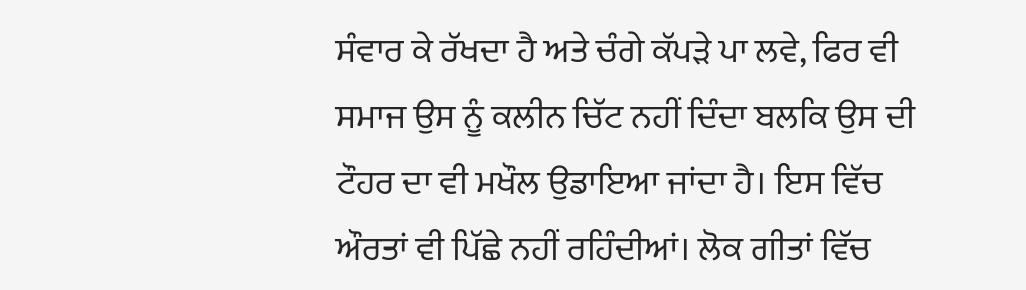ਸੰਵਾਰ ਕੇ ਰੱਖਦਾ ਹੈ ਅਤੇ ਚੰਗੇ ਕੱਪੜੇ ਪਾ ਲਵੇ, ਫਿਰ ਵੀ ਸਮਾਜ ਉਸ ਨੂੰ ਕਲੀਨ ਚਿੱਟ ਨਹੀਂ ਦਿੰਦਾ ਬਲਕਿ ਉਸ ਦੀ ਟੌਹਰ ਦਾ ਵੀ ਮਖੌਲ ਉਡਾਇਆ ਜਾਂਦਾ ਹੈ। ਇਸ ਵਿੱਚ ਔਰਤਾਂ ਵੀ ਪਿੱਛੇ ਨਹੀਂ ਰਹਿੰਦੀਆਂ। ਲੋਕ ਗੀਤਾਂ ਵਿੱਚ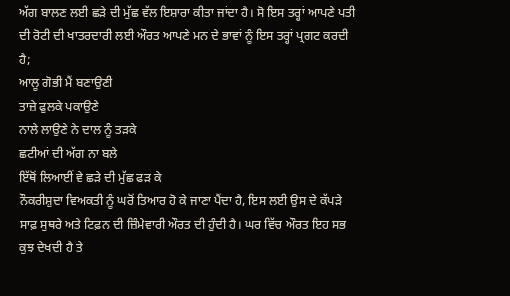ਅੱਗ ਬਾਲਣ ਲਈ ਛੜੇ ਦੀ ਮੁੱਛ ਵੱਲ ਇਸ਼ਾਰਾ ਕੀਤਾ ਜਾਂਦਾ ਹੈ। ਸੋ ਇਸ ਤਰ੍ਹਾਂ ਆਪਣੇ ਪਤੀ ਦੀ ਰੋਟੀ ਦੀ ਖਾਤਰਦਾਰੀ ਲਈ ਔਰਤ ਆਪਣੇ ਮਨ ਦੇ ਭਾਵਾਂ ਨੂੰ ਇਸ ਤਰ੍ਹਾਂ ਪ੍ਰਗਟ ਕਰਦੀ ਹੈ;
ਆਲੂ ਗੋਭੀ ਮੈਂ ਬਣਾਉਣੀ
ਤਾਜ਼ੇ ਫੁਲਕੇ ਪਕਾਉਣੇ
ਨਾਲੇ ਲਾਉਣੇ ਨੇ ਦਾਲ ਨੂੰ ਤੜਕੇ
ਛਟੀਆਂ ਦੀ ਅੱਗ ਨਾ ਬਲੇ
ਇੱਥੋਂ ਲਿਆਈਂ ਵੇ ਛੜੇ ਦੀ ਮੁੱਛ ਫੜ ਕੇ
ਨੌਕਰੀਸ਼ੁਦਾ ਵਿਅਕਤੀ ਨੂੰ ਘਰੋਂ ਤਿਆਰ ਹੋ ਕੇ ਜਾਣਾ ਪੈਂਦਾ ਹੈ, ਇਸ ਲਈ ਉਸ ਦੇ ਕੱਪੜੇ ਸਾਫ਼ ਸੁਥਰੇ ਅਤੇ ਟਿਫ਼ਨ ਦੀ ਜ਼ਿੰਮੇਵਾਰੀ ਔਰਤ ਦੀ ਹੁੰਦੀ ਹੈ। ਘਰ ਵਿੱਚ ਔਰਤ ਇਹ ਸਭ ਕੁਝ ਦੇਖਦੀ ਹੈ ਤੇ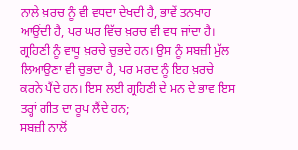ਨਾਲੇ ਖ਼ਰਚ ਨੂੰ ਵੀ ਵਧਦਾ ਦੇਖਦੀ ਹੈ, ਭਾਵੇਂ ਤਨਖਾਹ ਆਉਂਦੀ ਹੈ, ਪਰ ਘਰ ਵਿੱਚ ਖ਼ਰਚ ਵੀ ਵਧ ਜਾਂਦਾ ਹੈ। ਗ੍ਰਹਿਣੀ ਨੂੰ ਵਾਧੂ ਖ਼ਰਚੇ ਚੁਭਦੇ ਹਨ। ਉਸ ਨੂੰ ਸਬਜ਼ੀ ਮੁੱਲ ਲਿਆਉਣਾ ਵੀ ਚੁਭਦਾ ਹੈ, ਪਰ ਮਰਦ ਨੂੰ ਇਹ ਖ਼ਰਚੇ ਕਰਨੇ ਪੈਂਦੇ ਹਨ। ਇਸ ਲਈ ਗ੍ਰਹਿਣੀ ਦੇ ਮਨ ਦੇ ਭਾਵ ਇਸ ਤਰ੍ਹਾਂ ਗੀਤ ਦਾ ਰੂਪ ਲੈਂਦੇ ਹਨ;
ਸਬਜ਼ੀ ਨਾਲੋਂ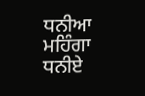ਧਨੀਆ ਮਹਿੰਗਾ
ਧਨੀਏ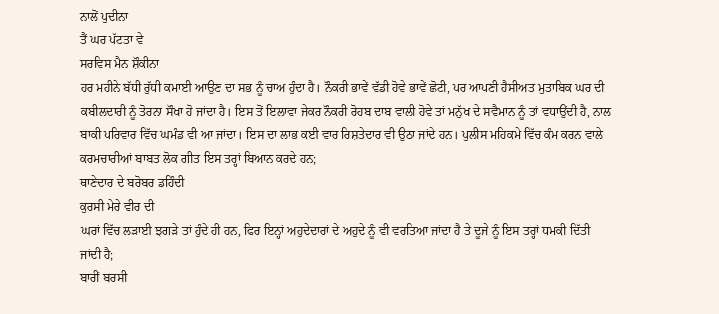ਨਾਲੋਂ ਪੁਦੀਨਾ
ਤੈਂ ਘਰ ਪੱਟਤਾ ਵੇ
ਸਰਵਿਸ ਮੈਨ ਸ਼ੌਕੀਨਾ
ਹਰ ਮਹੀਨੇ ਬੱਧੀ ਰੁੱਧੀ ਕਮਾਈ ਆਉਣ ਦਾ ਸਭ ਨੂੰ ਚਾਅ ਹੁੰਦਾ ਹੈ। ਨੌਕਰੀ ਭਾਵੇਂ ਵੱਡੀ ਹੋਵੇ ਭਾਵੇਂ ਛੋਟੀ, ਪਰ ਆਪਣੀ ਹੈਸੀਅਤ ਮੁਤਾਬਿਕ ਘਰ ਦੀ ਕਬੀਲਦਾਰੀ ਨੂੰ ਤੋਰਨਾ ਸੌਖਾ ਹੋ ਜਾਂਦਾ ਹੈ। ਇਸ ਤੋਂ ਇਲਾਵਾ ਜੇਕਰ ਨੌਕਰੀ ਰੋਹਬ ਦਾਬ ਵਾਲੀ ਹੋਵੇ ਤਾਂ ਮਨੁੱਖ ਦੇ ਸਵੈਮਾਨ ਨੂੰ ਤਾਂ ਵਧਾਉਂਦੀ ਹੈ, ਨਾਲ ਬਾਕੀ ਪਰਿਵਾਰ ਵਿੱਚ ਘਮੰਡ ਵੀ ਆ ਜਾਂਦਾ। ਇਸ ਦਾ ਲਾਭ ਕਈ ਵਾਰ ਰਿਸ਼ਤੇਦਾਰ ਵੀ ਉਠਾ ਜਾਂਦੇ ਹਨ। ਪੁਲੀਸ ਮਹਿਕਮੇ ਵਿੱਚ ਕੰਮ ਕਰਨ ਵਾਲੇ ਕਰਮਚਾਰੀਆਂ ਬਾਬਤ ਲੋਕ ਗੀਤ ਇਸ ਤਰ੍ਹਾਂ ਬਿਆਨ ਕਰਦੇ ਹਨ;
ਥਾਣੇਦਾਰ ਦੇ ਬਰੋਬਰ ਡਹਿੰਦੀ
ਕੁਰਸੀ ਮੇਰੇ ਵੀਰ ਦੀ
ਘਰਾਂ ਵਿੱਚ ਲੜਾਈ ਝਗੜੇ ਤਾਂ ਹੁੰਦੇ ਹੀ ਹਨ, ਫਿਰ ਇਨ੍ਹਾਂ ਅਹੁਦੇਦਾਰਾਂ ਦੇ ਅਹੁਦੇ ਨੂੰ ਵੀ ਵਰਤਿਆ ਜਾਂਦਾ ਹੈ ਤੇ ਦੂਜੇ ਨੂੰ ਇਸ ਤਰ੍ਹਾਂ ਧਮਕੀ ਦਿੱਤੀ ਜਾਂਦੀ ਹੈ;
ਬਾਰੀਂ ਬਰਸੀ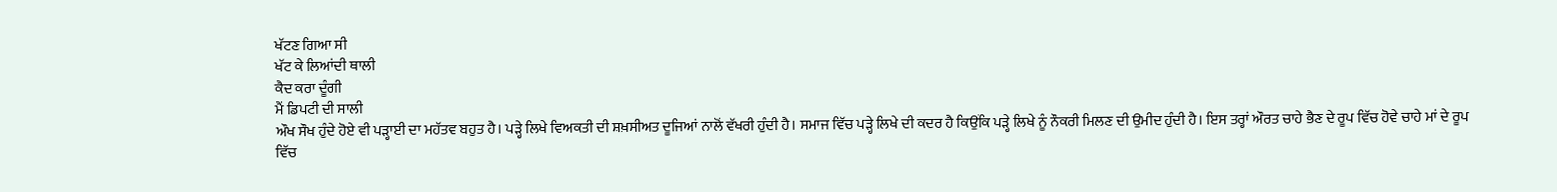ਖੱਟਣ ਗਿਆ ਸੀ
ਖੱਟ ਕੇ ਲਿਆਂਦੀ ਥਾਲੀ
ਕੈਦ ਕਰਾ ਦੂੰਗੀ
ਮੈਂ ਡਿਪਟੀ ਦੀ ਸਾਲੀ
ਔਖ ਸੌਖ ਹੁੰਦੇ ਹੋਏ ਵੀ ਪੜ੍ਹਾਈ ਦਾ ਮਹੱਤਵ ਬਹੁਤ ਹੈ। ਪੜ੍ਹੇ ਲਿਖੇ ਵਿਅਕਤੀ ਦੀ ਸ਼ਖ਼ਸੀਅਤ ਦੂਜਿਆਂ ਨਾਲੋਂ ਵੱਖਰੀ ਹੁੰਦੀ ਹੈ। ਸਮਾਜ ਵਿੱਚ ਪੜ੍ਹੇ ਲਿਖੇ ਦੀ ਕਦਰ ਹੈ ਕਿਉਂਕਿ ਪੜ੍ਹੇ ਲਿਖੇ ਨੂੰ ਨੌਕਰੀ ਮਿਲਣ ਦੀ ਉਮੀਦ ਹੁੰਦੀ ਹੈ। ਇਸ ਤਰ੍ਹਾਂ ਔਰਤ ਚਾਹੇ ਭੈਣ ਦੇ ਰੂਪ ਵਿੱਚ ਹੋਵੇ ਚਾਹੇ ਮਾਂ ਦੇ ਰੂਪ ਵਿੱਚ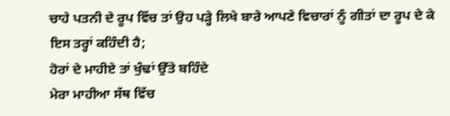ਚਾਹੇ ਪਤਨੀ ਦੇ ਰੂਪ ਵਿੱਚ ਤਾਂ ਉਹ ਪੜ੍ਹੇ ਲਿਖੇ ਬਾਰੇ ਆਪਣੇ ਵਿਚਾਰਾਂ ਨੂੰ ਗੀਤਾਂ ਦਾ ਰੂਪ ਦੇ ਕੇ ਇਸ ਤਰ੍ਹਾਂ ਕਹਿੰਦੀ ਹੈ;
ਹੋਰਾਂ ਦੇ ਮਾਹੀਏ ਤਾਂ ਖੁੰਢਾਂ ਉੱਤੇ ਬਹਿੰਦੇ
ਮੇਰਾ ਮਾਹੀਆ ਸੱਥ ਵਿੱਚ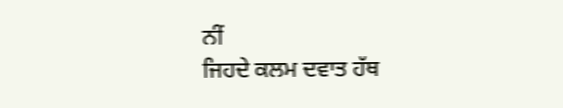ਨੀਂ
ਜਿਹਦੇ ਕਲਮ ਦਵਾਤ ਹੱਥ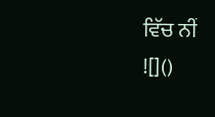ਵਿੱਚ ਨੀਂ
![]()